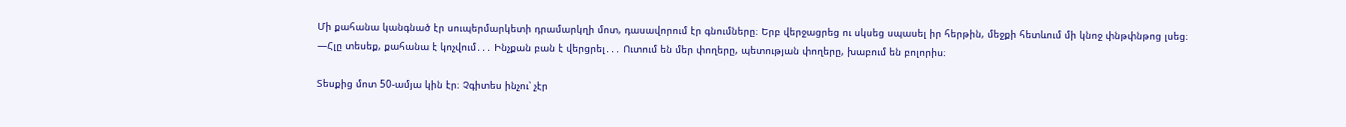Մի քահանա կանգնած էր սուպերմարկետի դրամարկղի մոտ, դասավորում էր գնումները։ Երբ վերջացրեց ու սկսեց սպասել իր հերթին, մեջքի հետևում մի կնոջ փնթփնթոց լսեց։
—Հլը տեսեք, քահանա է կոչվում․․․ Ինչքան բան է վերցրել․․․ Ուտում են մեր փողերը, պետության փողերը, խաբում են բոլորիս։

Տեսքից մոտ 50-ամյա կին էր։ Չգիտես ինչու՝ չէր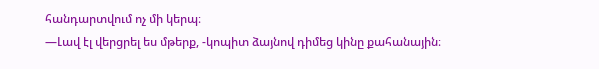հանդարտվում ոչ մի կերպ։
—Լավ էլ վերցրել ես մթերք, -կոպիտ ձայնով դիմեց կինը քահանային։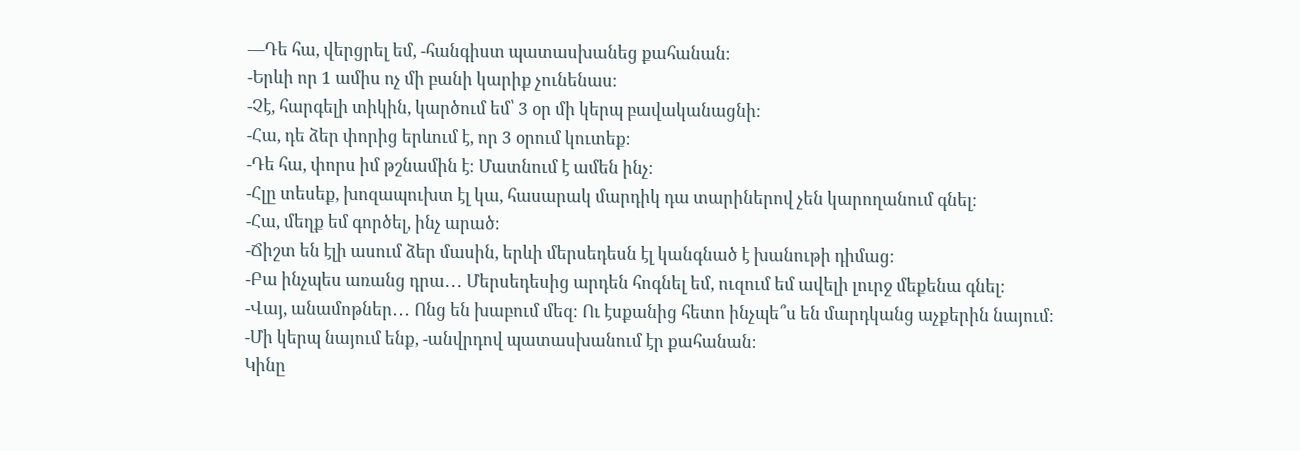—Դե հա, վերցրել եմ, -հանգիստ պատասխանեց քահանան։
-Երևի որ 1 ամիս ոչ մի բանի կարիք չունենաս։
-Չէ, հարգելի տիկին, կարծում եմ՝ 3 օր մի կերպ բավականացնի։
-Հա, դե ձեր փորից երևում է, որ 3 օրում կուտեք։
-Դե հա, փորս իմ թշնամին է։ Մատնում է ամեն ինչ։
-Հլը տեսեք, խոզապուխտ էլ կա, հասարակ մարդիկ դա տարիներով չեն կարողանում գնել։
-Հա, մեղք եմ գործել, ինչ արած։
-Ճիշտ են էլի ասում ձեր մասին, երևի մերսեդեսն էլ կանգնած է խանութի դիմաց։
-Բա ինչպես առանց դրա․․․ Մերսեդեսից արդեն հոգնել եմ, ուզում եմ ավելի լուրջ մեքենա գնել։
-Վայ, անամոթներ․․․ Ոնց են խաբում մեզ։ Ու էսքանից հետո ինչպե՞ս են մարդկանց աչքերին նայում։
-Մի կերպ նայում ենք, -անվրդով պատասխանում էր քահանան։
Կինը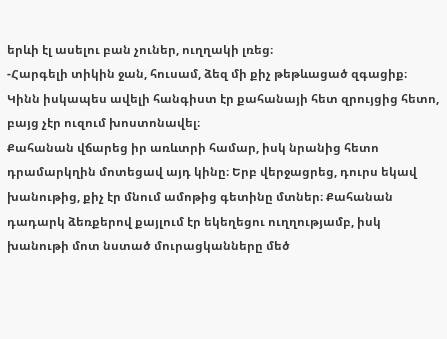երևի էլ ասելու բան չուներ, ուղղակի լռեց։
-Հարգելի տիկին ջան, հուսամ, ձեզ մի քիչ թեթևացած զգացիք։
Կինն իսկապես ավելի հանգիստ էր քահանայի հետ զրույցից հետո, բայց չէր ուզում խոստոնավել։
Քահանան վճարեց իր առևտրի համար, իսկ նրանից հետո դրամարկղին մոտեցավ այդ կինը։ Երբ վերջացրեց, դուրս եկավ խանութից, քիչ էր մնում ամոթից գետինը մտներ։ Քահանան դադարկ ձեռքերով քայլում էր եկեղեցու ուղղությամբ, իսկ խանութի մոտ նստած մուրացկանները մեծ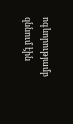ոգևորությամբ զննում էին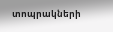տոպրակների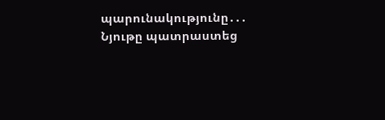պարունակությունը․․․
Նյութը պատրաստեց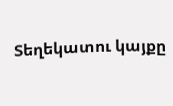Տեղեկատու կայքը